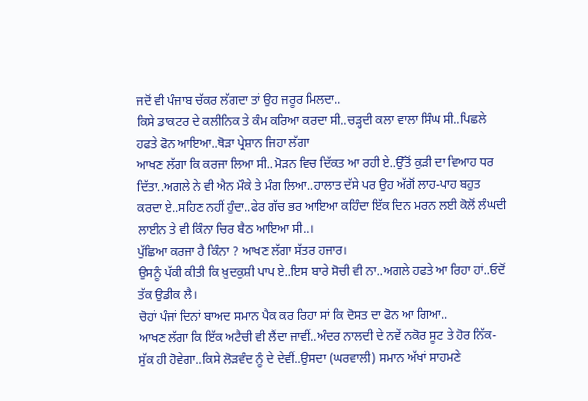ਜਦੋਂ ਵੀ ਪੰਜਾਬ ਚੱਕਰ ਲੱਗਦਾ ਤਾਂ ਉਹ ਜਰੂਰ ਮਿਲਦਾ..
ਕਿਸੇ ਡਾਕਟਰ ਦੇ ਕਲੀਨਿਕ ਤੇ ਕੰਮ ਕਰਿਆ ਕਰਦਾ ਸੀ..ਚੜ੍ਹਦੀ ਕਲਾ ਵਾਲਾ ਸਿੰਘ ਸੀ..ਪਿਛਲੇ ਹਫਤੇ ਫੋਨ ਆਇਆ..ਥੋੜਾ ਪ੍ਰੇਸ਼ਾਨ ਜਿਹਾ ਲੱਗਾ
ਆਖਣ ਲੱਗਾ ਕਿ ਕਰਜਾ ਲਿਆ ਸੀ..ਮੋੜਨ ਵਿਚ ਦਿੱਕਤ ਆ ਰਹੀ ਏ..ਉੱਤੋਂ ਕੁੜੀ ਦਾ ਵਿਆਹ ਧਰ ਦਿੱਤਾ..ਅਗਲੇ ਨੇ ਵੀ ਐਨ ਮੌਕੇ ਤੇ ਮੰਗ ਲਿਆ..ਹਾਲਾਤ ਦੱਸੇ ਪਰ ਉਹ ਅੱਗੋਂ ਲਾਹ-ਪਾਹ ਬਹੁਤ ਕਰਦਾ ਏ..ਸਹਿਣ ਨਹੀਂ ਹੁੰਦਾ..ਫੇਰ ਗੱਚ ਭਰ ਆਇਆ ਕਹਿੰਦਾ ਇੱਕ ਦਿਨ ਮਰਨ ਲਈ ਕੋਲੋਂ ਲੰਘਦੀ ਲਾਈਨ ਤੇ ਵੀ ਕਿੰਨਾ ਚਿਰ ਬੈਠ ਆਇਆ ਸੀ..।
ਪੁੱਛਿਆ ਕਰਜਾ ਹੈ ਕਿੰਨਾ ? ਆਖਣ ਲੱਗਾ ਸੱਤਰ ਹਜਾਰ।
ਉਸਨੂੰ ਪੱਕੀ ਕੀਤੀ ਕਿ ਖ਼ੁਦਕੁਸ਼ੀ ਪਾਪ ਏ..ਇਸ ਬਾਰੇ ਸੋਚੀ ਵੀ ਨਾ..ਅਗਲੇ ਹਫਤੇ ਆ ਰਿਹਾ ਹਾਂ..ਓਦੋਂ ਤੱਕ ਉਡੀਕ ਲੈ।
ਚੋਹਾਂ ਪੰਜਾਂ ਦਿਨਾਂ ਬਾਅਦ ਸਮਾਨ ਪੈਕ ਕਰ ਰਿਹਾ ਸਾਂ ਕਿ ਦੋਸਤ ਦਾ ਫੋਨ ਆ ਗਿਆ..
ਆਖਣ ਲੱਗਾ ਕਿ ਇੱਕ ਅਟੈਚੀ ਵੀ ਲੈਂਦਾ ਜਾਵੀਂ..ਅੰਦਰ ਨਾਲਦੀ ਦੇ ਨਵੇਂ ਨਕੋਰ ਸੂਟ ਤੇ ਹੋਰ ਨਿੱਕ-ਸੁੱਕ ਹੀ ਹੋਵੇਗਾ..ਕਿਸੇ ਲੋੜਵੰਦ ਨੂੰ ਦੇ ਦੇਵੀਂ..ਉਸਦਾ (ਘਰਵਾਲੀ) ਸਮਾਨ ਅੱਖਾਂ ਸਾਹਮਣੇ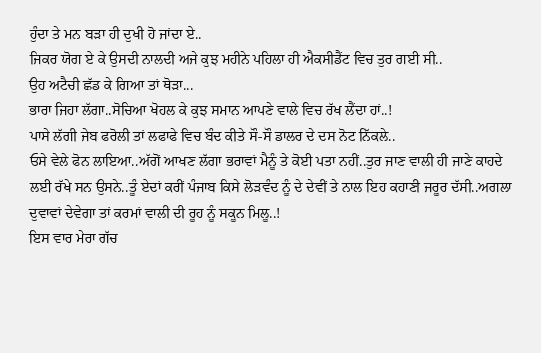ਹੁੰਦਾ ਤੇ ਮਨ ਬੜਾ ਹੀ ਦੁਖੀ ਹੋ ਜਾਂਦਾ ਏ..
ਜਿਕਰ ਯੋਗ ਏ ਕੇ ਉਸਦੀ ਨਾਲਦੀ ਅਜੇ ਕੁਝ ਮਹੀਨੇ ਪਹਿਲਾ ਹੀ ਐਕਸੀਡੈਂਟ ਵਿਚ ਤੁਰ ਗਈ ਸੀ..
ਉਹ ਅਟੈਚੀ ਛੱਡ ਕੇ ਗਿਆ ਤਾਂ ਥੋੜਾ...
ਭਾਰਾ ਜਿਹਾ ਲੱਗਾ..ਸੋਚਿਆ ਖੋਹਲ ਕੇ ਕੁਝ ਸਮਾਨ ਆਪਣੇ ਵਾਲੇ ਵਿਚ ਰੱਖ ਲੈਂਦਾ ਹਾਂ..!
ਪਾਸੇ ਲੱਗੀ ਜੇਬ ਫਰੋਲੀ ਤਾਂ ਲਫਾਫੇ ਵਿਚ ਬੰਦ ਕੀਤੇ ਸੌ-ਸੌ ਡਾਲਰ ਦੇ ਦਸ ਨੋਟ ਨਿੱਕਲੇ..
ਓਸੇ ਵੇਲੇ ਫੋਨ ਲਾਇਆ..ਅੱਗੋਂ ਆਖਣ ਲੱਗਾ ਭਰਾਵਾਂ ਮੈਨੂੰ ਤੇ ਕੋਈ ਪਤਾ ਨਹੀਂ..ਤੁਰ ਜਾਣ ਵਾਲੀ ਹੀ ਜਾਣੇ ਕਾਹਦੇ ਲਈ ਰੱਖੇ ਸਨ ਉਸਨੇ..ਤੂੰ ਏਦਾਂ ਕਰੀਂ ਪੰਜਾਬ ਕਿਸੇ ਲੋੜਵੰਦ ਨੂੰ ਦੇ ਦੇਵੀਂ ਤੇ ਨਾਲ ਇਹ ਕਹਾਣੀ ਜਰੂਰ ਦੱਸੀ..ਅਗਲਾ ਦੁਵਾਵਾਂ ਦੇਵੇਗਾ ਤਾਂ ਕਰਮਾਂ ਵਾਲੀ ਦੀ ਰੂਹ ਨੂੰ ਸਕੂਨ ਮਿਲੂ..!
ਇਸ ਵਾਰ ਮੇਰਾ ਗੱਚ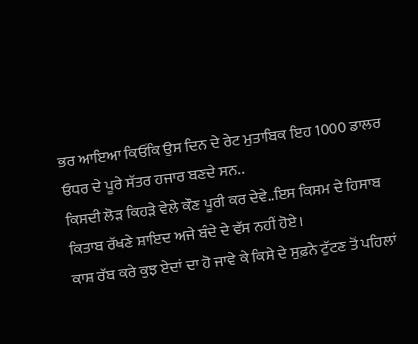ਭਰ ਆਇਆ ਕਿਓਂਕਿ ਉਸ ਦਿਨ ਦੇ ਰੇਟ ਮੁਤਾਬਿਕ ਇਹ 1000 ਡਾਲਰ ਓਧਰ ਦੇ ਪੂਰੇ ਸੱਤਰ ਹਜਾਰ ਬਣਦੇ ਸਨ..
ਕਿਸਦੀ ਲੋੜ ਕਿਹੜੇ ਵੇਲੇ ਕੌਣ ਪੂਰੀ ਕਰ ਦੇਵੇ..ਇਸ ਕਿਸਮ ਦੇ ਹਿਸਾਬ ਕਿਤਾਬ ਰੱਖਣੇ ਸ਼ਾਇਦ ਅਜੇ ਬੰਦੇ ਦੇ ਵੱਸ ਨਹੀਂ ਹੋਏ।
ਕਾਸ਼ ਰੱਬ ਕਰੇ ਕੁਝ ਏਦਾਂ ਦਾ ਹੋ ਜਾਵੇ ਕੇ ਕਿਸੇ ਦੇ ਸੁਫ਼ਨੇ ਟੁੱਟਣ ਤੋਂ ਪਹਿਲਾਂ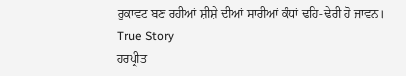ਰੁਕਾਵਟ ਬਣ ਰਹੀਆਂ ਸ਼ੀਸ਼ੇ ਦੀਆਂ ਸਾਰੀਆਂ ਕੰਧਾਂ ਢਹਿ-ਢੇਰੀ ਹੋ ਜਾਵਨ।
True Story
ਹਰਪ੍ਰੀਤ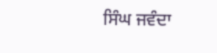ਸਿੰਘ ਜਵੰਦਾ